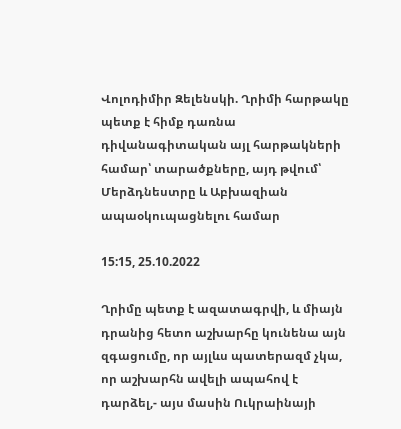Վոլոդիմիր Զելենսկի. Ղրիմի հարթակը պետք է հիմք դառնա դիվանագիտական այլ հարթակների համար՝ տարածքները, այդ թվում՝ Մերձդնեստրը և Աբխազիան ապաօկուպացնելու համար

15:15, 25.10.2022

Ղրիմը պետք է ազատագրվի, և միայն դրանից հետո աշխարհը կունենա այն զգացումը, որ այլևս պատերազմ չկա, որ աշխարհն ավելի ապահով է դարձել,- այս մասին Ուկրաինայի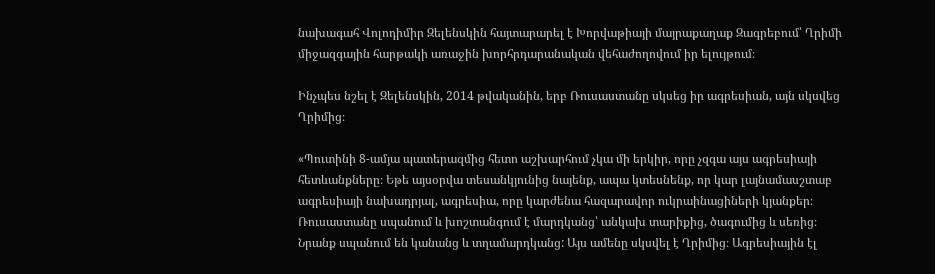նախագահ Վոլոդիմիր Զելենսկին հայտարարել է Խորվաթիայի մայրաքաղաք Զագրեբում՝ Ղրիմի միջազգային հարթակի առաջին խորհրդարանական վեհաժողովում իր ելույթում։

Ինչպես նշել է Զելենսկին, 2014 թվականին, երբ Ռուսաստանը սկսեց իր ագրեսիան, այն սկսվեց Ղրիմից։

«Պուտինի 8-ամյա պատերազմից հետո աշխարհում չկա մի երկիր, որը չզգա այս ագրեսիայի հետևանքները։ Եթե այսօրվա տեսանկյունից նայենք, ապա կտեսնենք, որ կար լայնամասշտաբ ագրեսիայի նախադրյալ, ագրեսիա, որը կարժենա հազարավոր ուկրաինացիների կյանքեր։ Ռուսաստանը սպանում և խոշտանգում է մարդկանց՝ անկախ տարիքից, ծագումից և սեռից։ Նրանք սպանում են կանանց և տղամարդկանց: Այս ամենը սկսվել է Ղրիմից։ Ագրեսիային էլ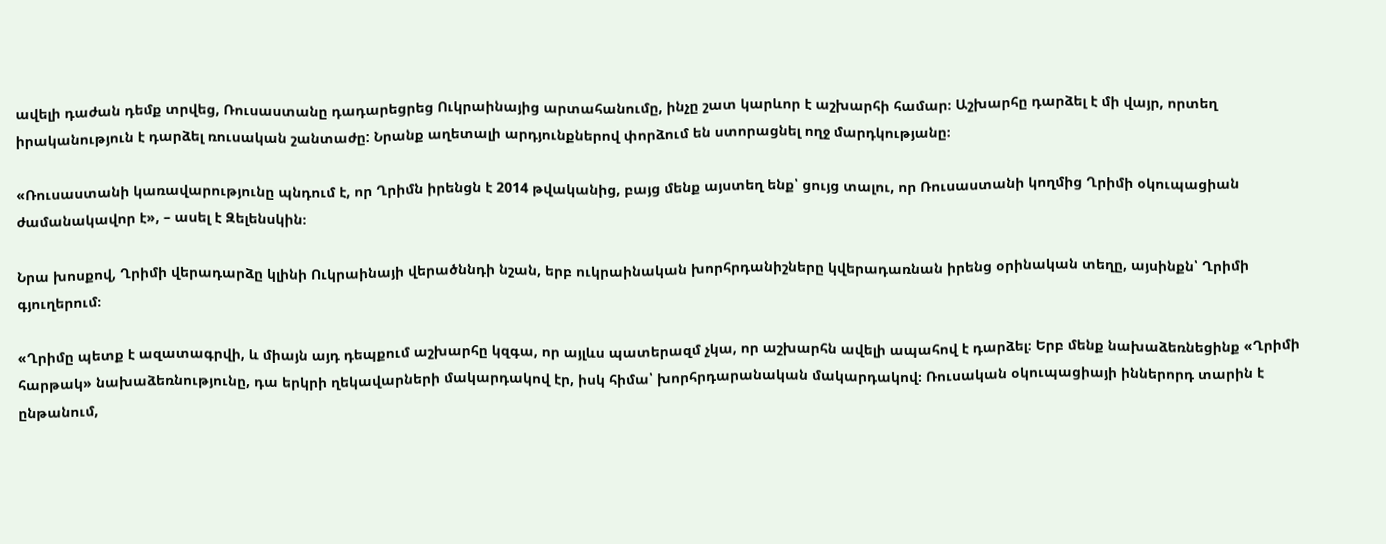ավելի դաժան դեմք տրվեց, Ռուսաստանը դադարեցրեց Ուկրաինայից արտահանումը, ինչը շատ կարևոր է աշխարհի համար։ Աշխարհը դարձել է մի վայր, որտեղ իրականություն է դարձել ռուսական շանտաժը: Նրանք աղետալի արդյունքներով փորձում են ստորացնել ողջ մարդկությանը։

«Ռուսաստանի կառավարությունը պնդում է, որ Ղրիմն իրենցն է 2014 թվականից, բայց մենք այստեղ ենք՝ ցույց տալու, որ Ռուսաստանի կողմից Ղրիմի օկուպացիան ժամանակավոր է», – ասել է Զելենսկին։

Նրա խոսքով, Ղրիմի վերադարձը կլինի Ուկրաինայի վերածննդի նշան, երբ ուկրաինական խորհրդանիշները կվերադառնան իրենց օրինական տեղը, այսինքն՝ Ղրիմի գյուղերում։

«Ղրիմը պետք է ազատագրվի, և միայն այդ դեպքում աշխարհը կզգա, որ այլևս պատերազմ չկա, որ աշխարհն ավելի ապահով է դարձել։ Երբ մենք նախաձեռնեցինք «Ղրիմի հարթակ» նախաձեռնությունը, դա երկրի ղեկավարների մակարդակով էր, իսկ հիմա՝ խորհրդարանական մակարդակով։ Ռուսական օկուպացիայի իններորդ տարին է ընթանում,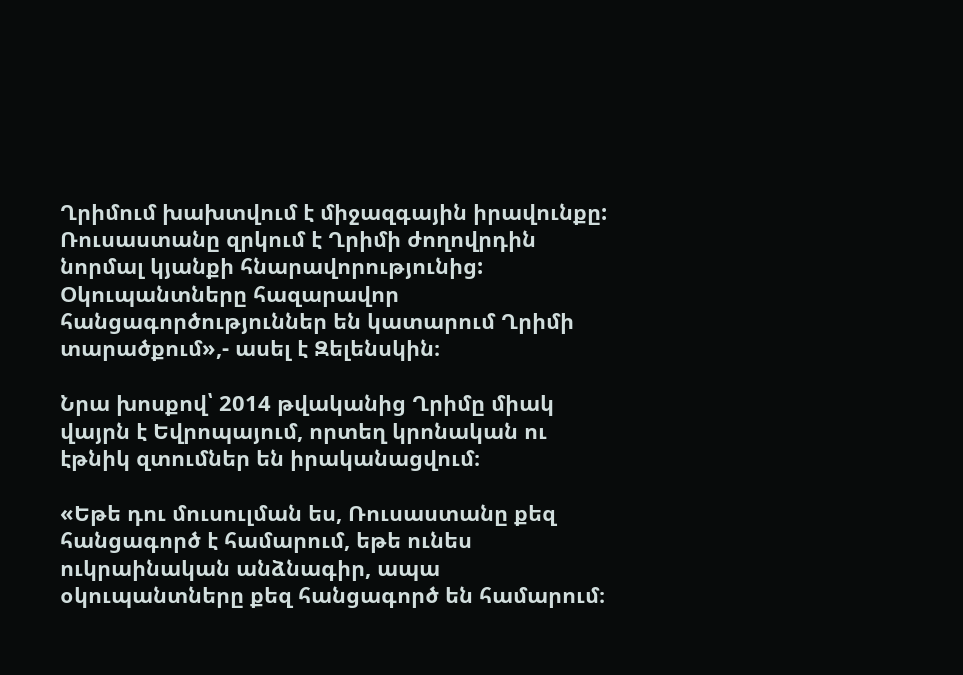Ղրիմում խախտվում է միջազգային իրավունքը: Ռուսաստանը զրկում է Ղրիմի ժողովրդին նորմալ կյանքի հնարավորությունից: Օկուպանտները հազարավոր հանցագործություններ են կատարում Ղրիմի տարածքում»,- ասել է Զելենսկին։

Նրա խոսքով՝ 2014 թվականից Ղրիմը միակ վայրն է Եվրոպայում, որտեղ կրոնական ու էթնիկ զտումներ են իրականացվում։

«Եթե դու մուսուլման ես, Ռուսաստանը քեզ հանցագործ է համարում, եթե ունես ուկրաինական անձնագիր, ապա օկուպանտները քեզ հանցագործ են համարում։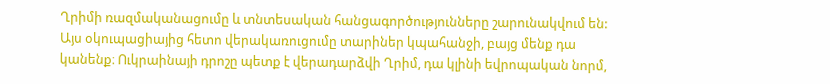Ղրիմի ռազմականացումը և տնտեսական հանցագործությունները շարունակվում են: Այս օկուպացիայից հետո վերակառուցումը տարիներ կպահանջի, բայց մենք դա կանենք։ Ուկրաինայի դրոշը պետք է վերադարձվի Ղրիմ, դա կլինի եվրոպական նորմ,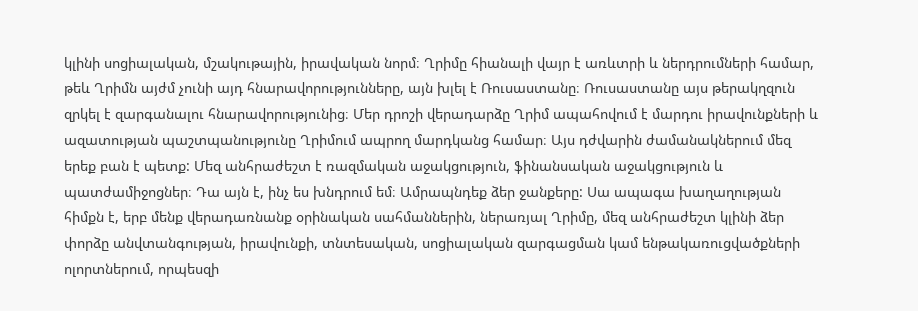կլինի սոցիալական, մշակութային, իրավական նորմ։ Ղրիմը հիանալի վայր է առևտրի և ներդրումների համար, թեև Ղրիմն այժմ չունի այդ հնարավորությունները, այն խլել է Ռուսաստանը։ Ռուսաստանը այս թերակղզուն զրկել է զարգանալու հնարավորությունից։ Մեր դրոշի վերադարձը Ղրիմ ապահովում է մարդու իրավունքների և ազատության պաշտպանությունը Ղրիմում ապրող մարդկանց համար։ Այս դժվարին ժամանակներում մեզ երեք բան է պետք: Մեզ անհրաժեշտ է ռազմական աջակցություն, ֆինանսական աջակցություն և պատժամիջոցներ։ Դա այն է, ինչ ես խնդրում եմ։ Ամրապնդեք ձեր ջանքերը: Սա ապագա խաղաղության հիմքն է, երբ մենք վերադառնանք օրինական սահմաններին, ներառյալ Ղրիմը, մեզ անհրաժեշտ կլինի ձեր փորձը անվտանգության, իրավունքի, տնտեսական, սոցիալական զարգացման կամ ենթակառուցվածքների ոլորտներում, որպեսզի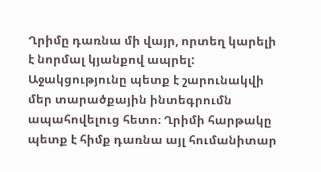Ղրիմը դառնա մի վայր, որտեղ կարելի է նորմալ կյանքով ապրել: Աջակցությունը պետք է շարունակվի մեր տարածքային ինտեգրումն ապահովելուց հետո։ Ղրիմի հարթակը պետք է հիմք դառնա այլ հումանիտար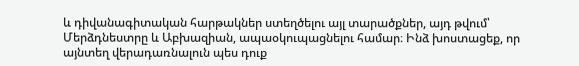և դիվանագիտական հարթակներ ստեղծելու այլ տարածքներ, այդ թվում՝ Մերձդնեստրը և Աբխազիան, ապաօկուպացնելու համար։ Ինձ խոստացեք, որ այնտեղ վերադառնալուն պես դուք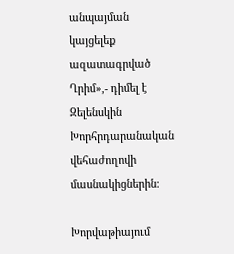անպայման կայցելեք ազատագրված Ղրիմ»,- դիմել է Զելենսկին Խորհրդարանական վեհաժողովի մասնակիցներին։

Խորվաթիայում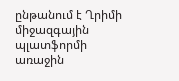ընթանում է Ղրիմի միջազգային պլատֆորմի առաջին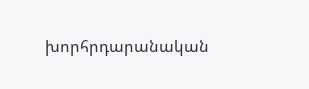խորհրդարանական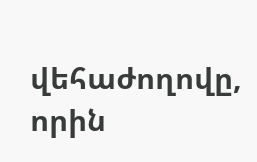վեհաժողովը, որին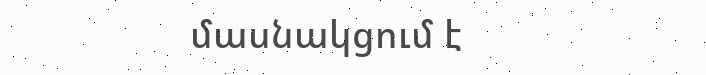մասնակցում է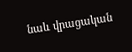նաև վրացական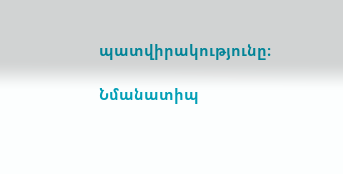պատվիրակությունը։

Նմանատիպ